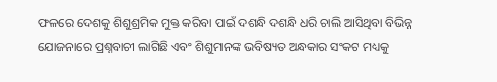ଫଳରେ ଦେଶକୁ ଶିଶୁଶ୍ରମିକ ମୁକ୍ତ କରିବା ପାଇଁ ଦଶନ୍ଧି ଦଶନ୍ଧି ଧରି ଚାଲି ଆସିଥିବା ବିଭିନ୍ନ ଯୋଜନାରେ ପ୍ରଶ୍ନବାଚୀ ଲାଗିଛି ଏବଂ ଶିଶୁମାନଙ୍କ ଭବିଷ୍ୟତ ଅନ୍ଧକାର ସଂକଟ ମଧ୍ୟକୁ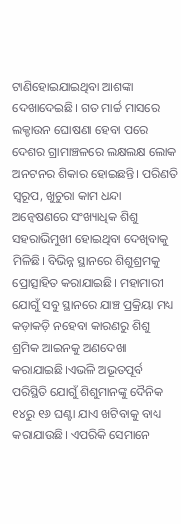ଟାଣିହୋଇଯାଇଥିବା ଆଶଙ୍କା ଦେଖାଦେଇଛି। ଗତ ମାର୍ଚ୍ଚ ମାସରେ ଲକ୍ଡାଉନ ଘୋଷଣା ହେବା ପରେ ଦେଶର ଗ୍ରାମାଞ୍ଚଳରେ ଲକ୍ଷଲକ୍ଷ ଲୋକ ଅନଟନର ଶିକାର ହୋଇଛନ୍ତି। ପରିଣତି ସ୍ବରୂପ, ଖୁଚୁରା କାମ ଧନ୍ଦା ଅନ୍ବେଷଣରେ ସଂଖ୍ୟାଧିକ ଶିଶୁ ସହରାଭିମୁଖୀ ହୋଇଥିବା ଦେଖିବାକୁ ମିଳିଛି। ବିଭିନ୍ନ ସ୍ଥାନରେ ଶିଶୁଶ୍ରମକୁ ପ୍ରୋତ୍ସାହିତ କରାଯାଇଛି। ମହାମାରୀ ଯୋଗୁଁ ସବୁ ସ୍ଥାନରେ ଯାଞ୍ଚ ପ୍ରକ୍ରିୟା ମଧ୍ୟ କଡ଼ାକଡ଼ି ନହେବା କାରଣରୁ ଶିଶୁ ଶ୍ରମିକ ଆଇନକୁ ଅଣଦେଖା କରାଯାଇଛି।ଏଭଳି ଅଭୂତପୂର୍ବ ପରିସ୍ଥିତି ଯୋଗୁଁ ଶିଶୁମାନଙ୍କୁ ଦୈନିକ ୧୪ରୁ ୧୬ ଘଣ୍ଟା ଯାଏ ଖଟିବାକୁ ବାଧ୍ୟ କରାଯାଉଛି। ଏପରିକି ସେମାନେ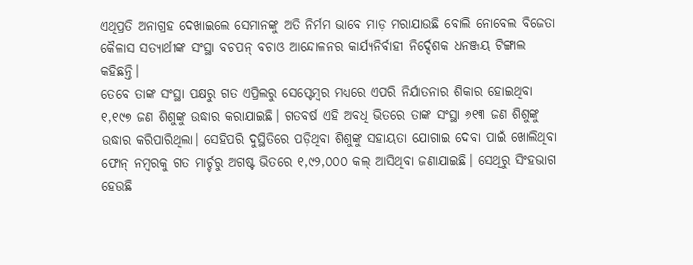ଏଥିପ୍ରତି ଅନାଗ୍ରହ ଦେଖାଇଲେ ସେମାନଙ୍କୁ ଅତି ନିର୍ମମ ଭାବେ ମାଡ଼ ମରାଯାଉଛି ବୋଲି ନୋବେଲ ବିଜେତା କୈଳାସ ସତ୍ୟାର୍ଥୀଙ୍କ ସଂସ୍ଥା ବଚପନ୍ ବଚାଓ ଆନ୍ଦୋଳନର କାର୍ଯ୍ୟନିର୍ବାହୀ ନିର୍ଦ୍ଦେଶକ ଧନଞ୍ଜୟ ଟିଙ୍ଗାଲ କହିଛନ୍ତି।
ତେବେ ତାଙ୍କ ସଂସ୍ଥା ପକ୍ଷରୁ ଗତ ଏପ୍ରିଲରୁ ସେପ୍ଟେମ୍ବର ମଧ୍ୟରେ ଏପରି ନିର୍ଯାତନାର ଶିକାର ହୋଇଥିବା ୧,୧୯୭ ଜଣ ଶିଶୁଙ୍କୁ ଉଦ୍ଧାର କରାଯାଇଛି। ଗତବର୍ଷ ଏହି ଅବଧି ଭିତରେ ତାଙ୍କ ସଂସ୍ଥା ୬୧୩ ଜଣ ଶିଶୁଙ୍କୁ ଉଦ୍ଧାର କରିପାରିଥିଲା। ସେହିପରି ଦୁସ୍ଥିତିରେ ପଡ଼ିଥିବା ଶିଶୁଙ୍କୁ ସହାୟତା ଯୋଗାଇ ଦେବା ପାଇଁ ଖୋଲିଥିବା ଫୋନ୍ ନମ୍ବରକୁ ଗତ ମାର୍ଚ୍ଚରୁ ଅଗଷ୍ଟ ଭିତରେ ୧,୯୨,୦୦୦ କଲ୍ ଆସିଥିବା ଜଣାଯାଇଛି। ସେଥିରୁ ସିଂହଭାଗ ହେଉଛି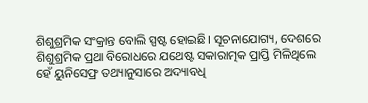ଶିଶୁଶ୍ରମିକ ସଂକ୍ରାନ୍ତ ବୋଲି ସ୍ପଷ୍ଟ ହୋଇଛି। ସୂଚନାଯୋଗ୍ୟ, ଦେଶରେ ଶିଶୁଶ୍ରମିକ ପ୍ରଥା ବିରୋଧରେ ଯଥେଷ୍ଟ ସକାରାତ୍ମକ ପ୍ରାପ୍ତି ମିଳିଥିଲେ ହେଁ ୟୁନିସେଫ୍ର ତଥ୍ୟାନୁସାରେ ଅଦ୍ୟାବଧି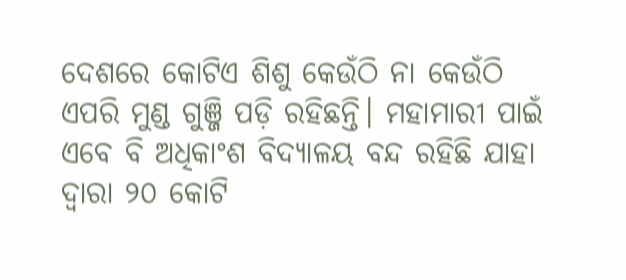ଦେଶରେ କୋଟିଏ ଶିଶୁ କେଉଁଠି ନା କେଉଁଠି ଏପରି ମୁଣ୍ଡ ଗୁଞ୍ଜି ପଡ଼ି ରହିଛନ୍ତି। ମହାମାରୀ ପାଇଁ ଏବେ ବି ଅଧିକାଂଶ ବିଦ୍ୟାଳୟ ବନ୍ଦ ରହିଛି ଯାହା ଦ୍ବାରା ୨୦ କୋଟି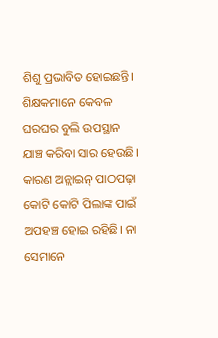ଶିଶୁ ପ୍ରଭାବିତ ହୋଇଛନ୍ତି। ଶିକ୍ଷକମାନେ କେବଳ ଘରଘର ବୁଲି ଉପସ୍ଥାନ ଯାଞ୍ଚ କରିବା ସାର ହେଉଛି। କାରଣ ଅନ୍ଲାଇନ୍ ପାଠପଢ଼ା କୋଟି କୋଟି ପିଲାଙ୍କ ପାଇଁ ଅପହଞ୍ଚ ହୋଇ ରହିଛି। ନା ସେମାନେ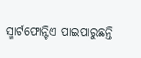ସ୍ମାର୍ଟଫୋନ୍ଟିଏ ପାଇପାରୁଛନ୍ତି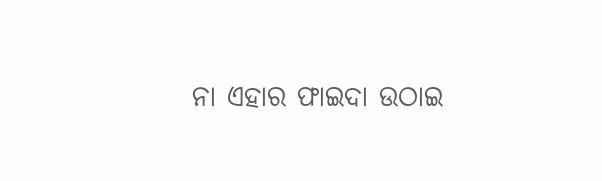ନା ଏହାର ଫାଇଦା ଉଠାଇ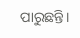ପାରୁଛନ୍ତି।